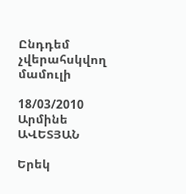Ընդդեմ չվերահսկվող մամուլի

18/03/2010 Արմինե ԱՎԵՏՅԱՆ

Երեկ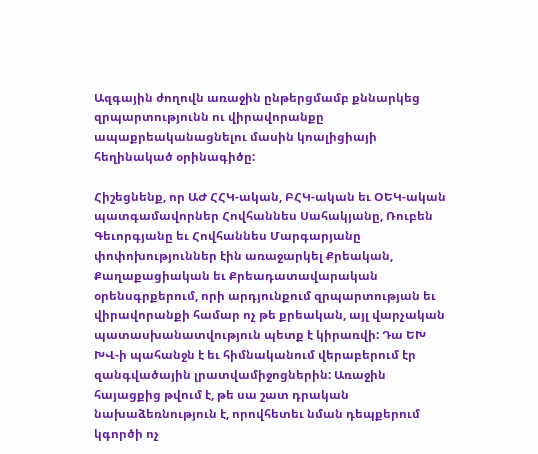Ազգային ժողովն առաջին ընթերցմամբ քննարկեց զրպարտությունն ու վիրավորանքը ապաքրեականացնելու մասին կոալիցիայի հեղինակած օրինագիծը:

Հիշեցնենք, որ ԱԺ ՀՀԿ-ական, ԲՀԿ-ական եւ ՕԵԿ-ական պատգամավորներ Հովհաննես Սահակյանը, Ռուբեն Գեւորգյանը եւ Հովհաննես Մարգարյանը փոփոխություններ էին առաջարկել Քրեական, Քաղաքացիական եւ Քրեադատավարական օրենսգրքերում, որի արդյունքում զրպարտության եւ վիրավորանքի համար ոչ թե քրեական, այլ վարչական պատասխանատվություն պետք է կիրառվի: Դա ԵԽ ԽՎ-ի պահանջն է եւ հիմնականում վերաբերում էր զանգվածային լրատվամիջոցներին: Առաջին հայացքից թվում է, թե սա շատ դրական նախաձեռնություն է, որովհետեւ նման դեպքերում կգործի ոչ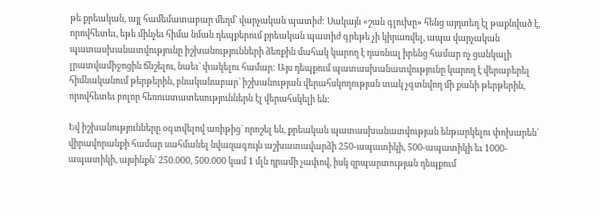թե քրեական, այլ համեմատաբար մեղմ` վարչական պատիժ: Սակայն «շան գլուխը» հենց այդտեղ էլ թաքնված է, որովհետեւ, եթե մինչեւ հիմա նման դեպքերում քրեական պատիժ գրեթե չի կիրառվել, ապա վարչական պատասխանատվությունը իշխանությունների ձեռքին մահակ կարող է դառնալ իրենց համար ոչ ցանկալի լրատվամիջոցին ճնշելու, նաեւ` փակելու համար: Այս դեպքում պատասխանատվությունը կարող է վերաբերել հիմնականում թերթերին, բնականաբար` իշխանության վերահսկողության տակ չգտնվող մի քանի թերթերին, որովհետեւ բոլոր հեռուստատեսություններն էլ վերահսկելի են:

Եվ իշխանությունները օգտվելով առիթից` որոշել են, քրեական պատասխանատվության ենթարկելու փոխարեն` վիրավորանքի համար սահմանել նվազագույն աշխատավարձի 250-ապատիկի, 500-ապատիկի եւ 1000-ապատիկի, այսինքն` 250.000, 500.000 կամ 1 մլն դրամի չափով, իսկ զրպարտության դեպքում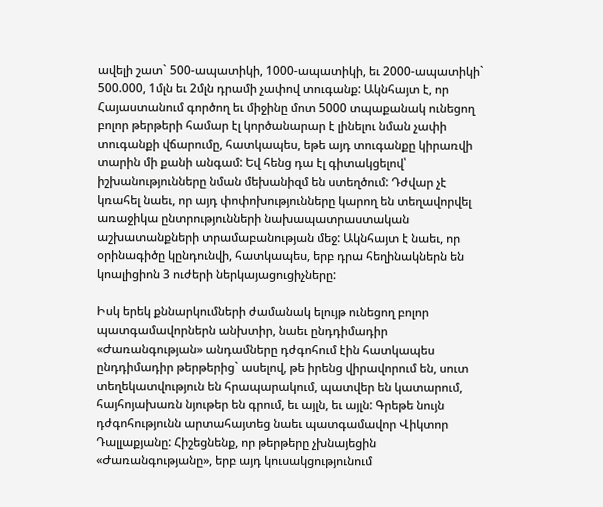ավելի շատ` 500-ապատիկի, 1000-ապատիկի, եւ 2000-ապատիկի` 500.000, 1մլն եւ 2մլն դրամի չափով տուգանք: Ակնհայտ է, որ Հայաստանում գործող եւ միջինը մոտ 5000 տպաքանակ ունեցող բոլոր թերթերի համար էլ կործանարար է լինելու նման չափի տուգանքի վճարումը, հատկապես, եթե այդ տուգանքը կիրառվի տարին մի քանի անգամ: Եվ հենց դա էլ գիտակցելով՝ իշխանությունները նման մեխանիզմ են ստեղծում: Դժվար չէ կռահել նաեւ, որ այդ փոփոխությունները կարող են տեղավորվել առաջիկա ընտրությունների նախապատրաստական աշխատանքների տրամաբանության մեջ: Ակնհայտ է նաեւ, որ օրինագիծը կընդունվի, հատկապես, երբ դրա հեղինակներն են կոալիցիոն 3 ուժերի ներկայացուցիչները:

Իսկ երեկ քննարկումների ժամանակ ելույթ ունեցող բոլոր պատգամավորներն անխտիր, նաեւ ընդդիմադիր «Ժառանգության» անդամները դժգոհում էին հատկապես ընդդիմադիր թերթերից` ասելով, թե իրենց վիրավորում են, սուտ տեղեկատվություն են հրապարակում, պատվեր են կատարում, հայհոյախառն նյութեր են գրում, եւ այլն, եւ այլն: Գրեթե նույն դժգոհությունն արտահայտեց նաեւ պատգամավոր Վիկտոր Դալլաքյանը: Հիշեցնենք, որ թերթերը չխնայեցին «Ժառանգությանը», երբ այդ կուսակցությունում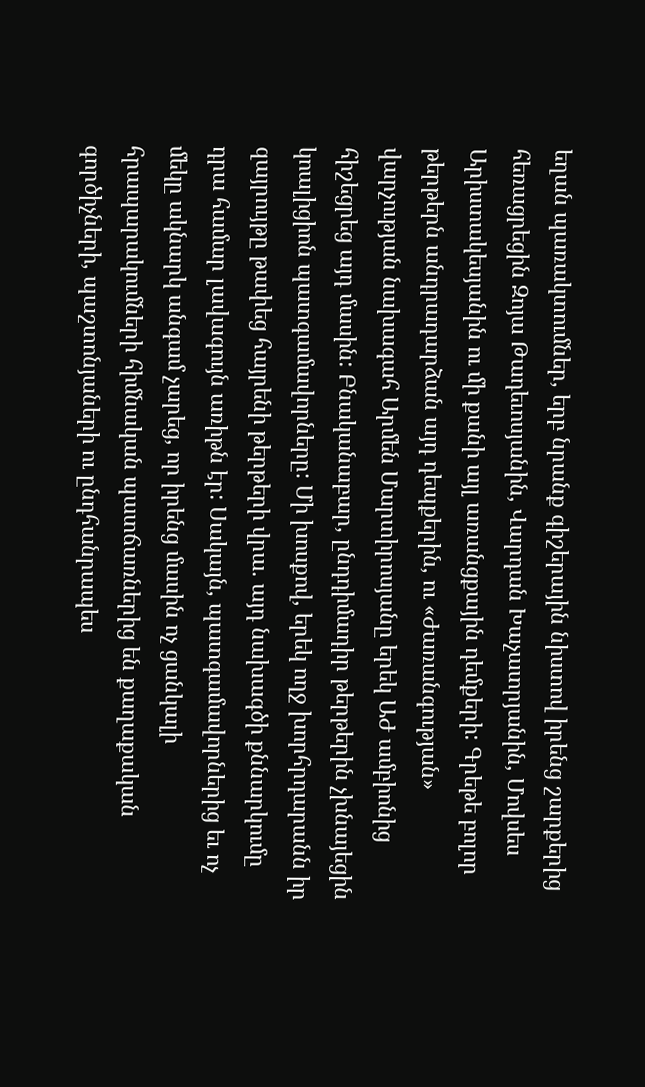եղան պառակտումներ, երբ նրանք գիշերային նիստով իրենց շարքերից հեռացրեցին Զոյա Թադեւոսյանին, Վարդան Խաչատրյանին, Մովսես Արիստակեսյանին ու մի քանի այլ առանցքային դեմքերի: Գրեթե բոլոր թերթերն անդրադարձան այդ դեպքերին, ու «Ժառանգության» վարչության նախագահ Արմեն Մարտիրոսյանը երեկ ԱԺ ամբիոնից հիշեցրեց այդ մասին: Բնականաբար, ընդդիմադիր թերթերին չխնայեցին կոալիցիոն պատգամավորները: Մի խոսքով, երեկ ողջ խորհրդարանն իր զայրույթը թափեց հայրենի թերթերի վրա. այդ նախագծի քննարկումը դրա համար լավագույն առիթն էր: Սակայն, պատգամավորներից եւ ոչ մեկը ակնարկ անգամ չարեց, որ իրենց մասին ոչ ցանկալի հրապարակումների հիմնական պատճառներից են քաղաքական գործիչների, պաշտոնյաների ու ընդհանրապես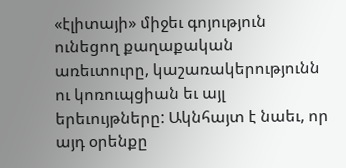«էլիտայի» միջեւ գոյություն ունեցող քաղաքական առեւտուրը, կաշառակերությունն ու կոռուպցիան եւ այլ երեւույթները: Ակնհայտ է նաեւ, որ այդ օրենքը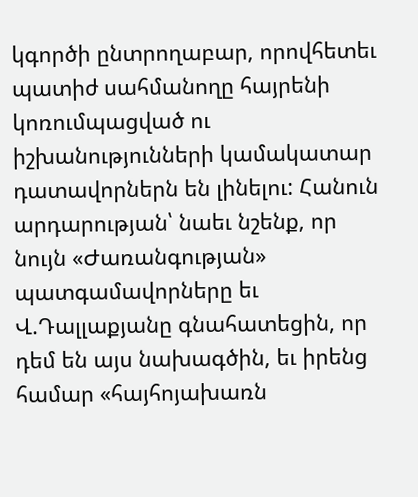կգործի ընտրողաբար, որովհետեւ պատիժ սահմանողը հայրենի կոռումպացված ու իշխանությունների կամակատար դատավորներն են լինելու: Հանուն արդարության՝ նաեւ նշենք, որ նույն «Ժառանգության» պատգամավորները եւ Վ.Դալլաքյանը գնահատեցին, որ դեմ են այս նախագծին, եւ իրենց համար «հայհոյախառն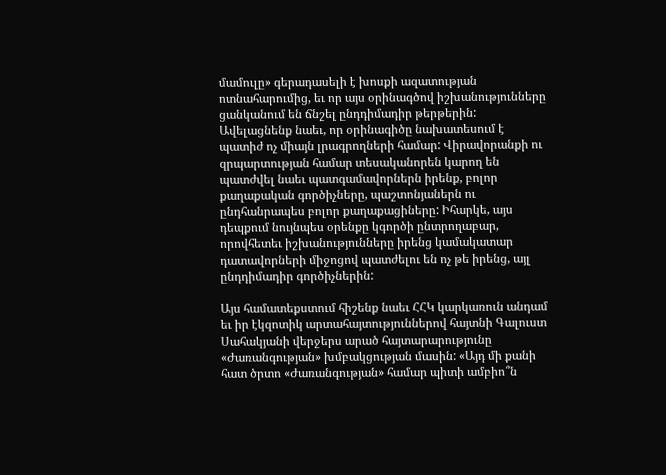մամուլը» գերադասելի է խոսքի ազատության ոտնահարումից, եւ որ այս օրինագծով իշխանությունները ցանկանում են ճնշել ընդդիմադիր թերթերին: Ավելացնենք նաեւ, որ օրինագիծը նախատեսում է պատիժ ոչ միայն լրագրողների համար: Վիրավորանքի ու զրպարտության համար տեսականորեն կարող են պատժվել նաեւ պատգամավորներն իրենք, բոլոր քաղաքական գործիչները, պաշտոնյաներն ու ընդհանրապես բոլոր քաղաքացիները: Իհարկե, այս դեպքում նույնպես օրենքը կգործի ընտրողաբար, որովհետեւ իշխանությունները իրենց կամակատար դատավորների միջոցով պատժելու են ոչ թե իրենց, այլ ընդդիմադիր գործիչներին:

Այս համատեքստում հիշենք նաեւ ՀՀԿ կարկառուն անդամ եւ իր էկզոտիկ արտահայտություններով հայտնի Գալուստ Սահակյանի վերջերս արած հայտարարությունը «Ժառանգության» խմբակցության մասին: «Այդ մի քանի հատ ծրտո «Ժառանգության» համար պիտի ամբիո՞ն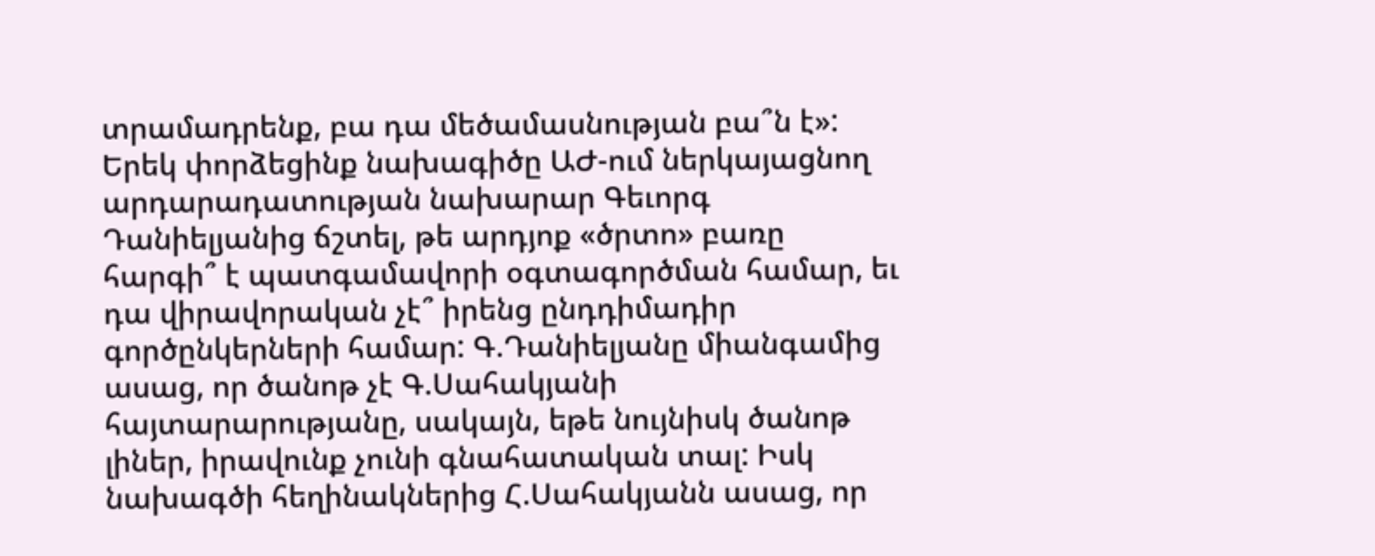տրամադրենք, բա դա մեծամասնության բա՞ն է»: Երեկ փորձեցինք նախագիծը ԱԺ-ում ներկայացնող արդարադատության նախարար Գեւորգ Դանիելյանից ճշտել, թե արդյոք «ծրտո» բառը հարգի՞ է պատգամավորի օգտագործման համար, եւ դա վիրավորական չէ՞ իրենց ընդդիմադիր գործընկերների համար: Գ.Դանիելյանը միանգամից ասաց, որ ծանոթ չէ Գ.Սահակյանի հայտարարությանը, սակայն, եթե նույնիսկ ծանոթ լիներ, իրավունք չունի գնահատական տալ: Իսկ նախագծի հեղինակներից Հ.Սահակյանն ասաց, որ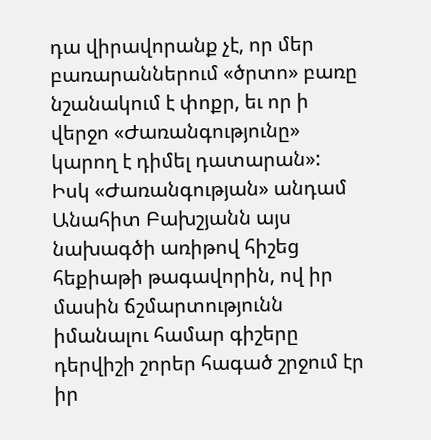դա վիրավորանք չէ, որ մեր բառարաններում «ծրտո» բառը նշանակում է փոքր, եւ որ ի վերջո «Ժառանգությունը» կարող է դիմել դատարան»: Իսկ «Ժառանգության» անդամ Անահիտ Բախշյանն այս նախագծի առիթով հիշեց հեքիաթի թագավորին, ով իր մասին ճշմարտությունն իմանալու համար գիշերը դերվիշի շորեր հագած շրջում էր իր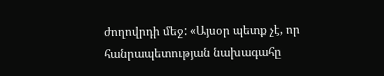ժողովրդի մեջ: «Այսօր պետք չէ, որ հանրապետության նախագահը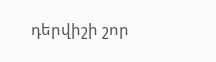դերվիշի շոր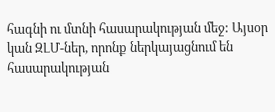հագնի ու մտնի հասարակության մեջ: Այսօր կան ԶԼՄ-ներ, որոնք ներկայացնում են հասարակության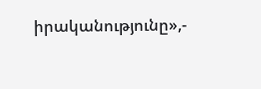իրականությունը»,-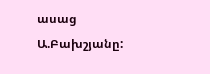ասաց Ա.Բախշյանը: